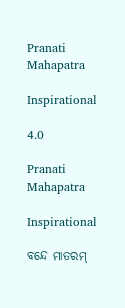Pranati Mahapatra

Inspirational

4.0

Pranati Mahapatra

Inspirational

ବନ୍ଦେ ମାତରମ୍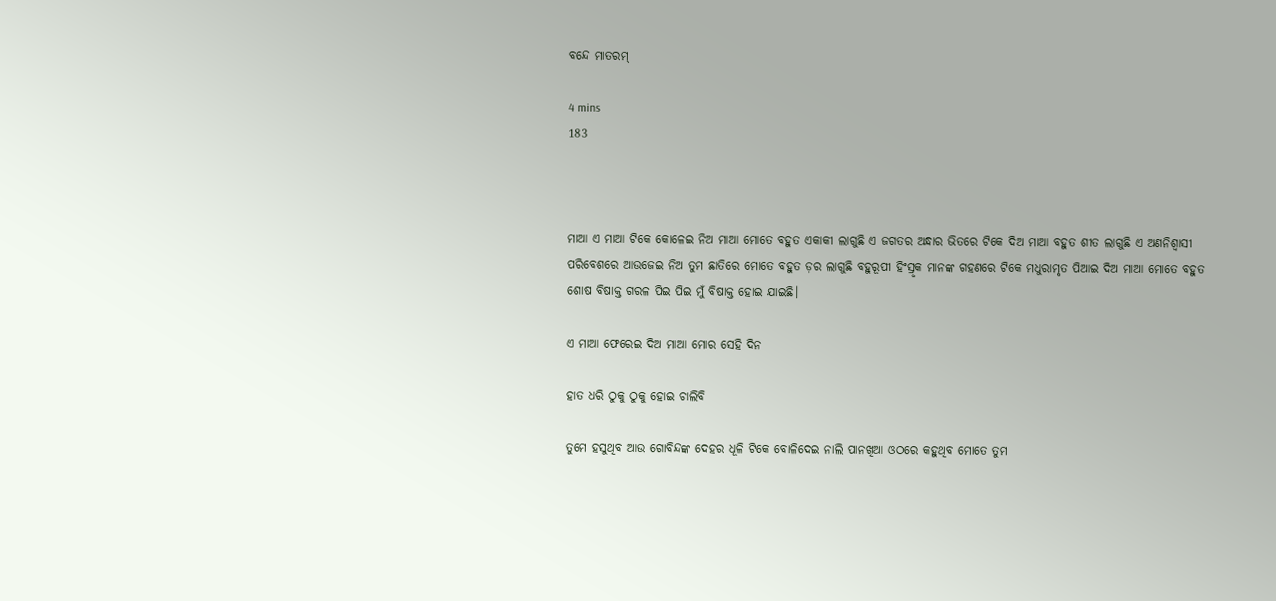ବନ୍ଦେ ମାତରମ୍

4 mins
183



ମାଆ ଏ ମାଆ ଟିକେ କୋଳେଇ ନିଅ ମାଆ ମୋତେ ବହୁତ ଏକାକୀ ଲାଗୁଛି ଏ ଜଗତର ଅନ୍ଧାର ଭିତରେ ଟିକେ ଦିଅ ମାଆ ବହୁତ ଶୀତ ଲାଗୁଛି ଏ ଅଣନିଶ୍ବାସୀ ପରିବେଶରେ ଆଉଜେଇ ନିଅ ତୁମ ଛାତିରେ ମୋତେ ବହୁତ ଡ଼ର ଲାଗୁଛି ବହୁରୂପୀ ହିଂସ୍ରୃକ ମାନଙ୍କ ଗହଣରେ ଟିକେ ମଧୁରାମୃତ ପିଆଇ ଦିଅ ମାଆ ମୋତେ ବହୁତ ଶୋଷ ବିଷାକ୍ତ ଗରଳ ପିଇ ପିଇ ମୁଁ ବିଷାକ୍ତ ହୋଇ ଯାଇଛି।

ଏ ମାଆ ଫେରେଇ ଦିଅ ମାଆ ମୋର ସେହି ଦିନ

ହାତ ଧରି ଠୁକୁ ଠୁକୁ ହୋଇ ଚାଲିବି

ତୁମେ ହସୁଥିବ ଆଉ ଗୋବିନ୍ଦଙ୍କ ଦେହର ଧୂଳି ଟିକେ ବୋଳିଦେଇ ନାଲି ପାନଖିଆ ଓଠରେ କହୁଥିବ ମୋତେ ତୁମ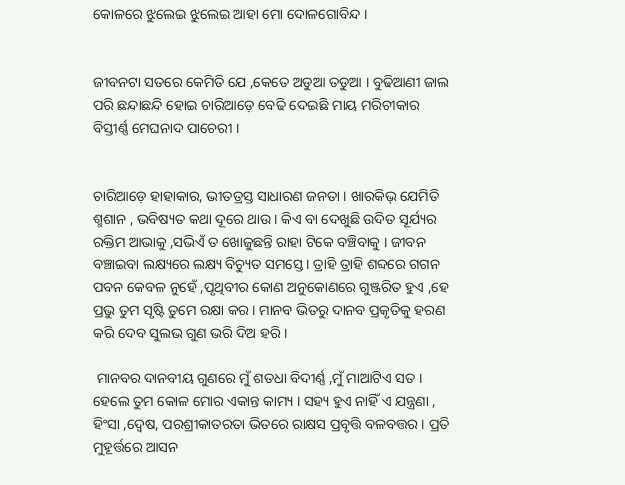କୋଳରେ ଝୁଲେଇ ଝୁଲେଇ ଆହା ମୋ ଦୋଳଗୋବିନ୍ଦ ।


ଜୀବନଟା ସତରେ କେମିତି ଯେ ,କେତେ ଅଡୁଆ ତଡୁଆ । ବୁଢିଆଣୀ ଜାଲ ପରି ଛନ୍ଦାଛନ୍ଦି ହୋଇ ଚାରିଆଡ଼େ ବେଢି ଦେଇଛି ମାୟ ମରିଚୀକାର ବିସ୍ତୀର୍ଣ୍ଣ ମେଘନାଦ ପାଚେରୀ ।


ଚାରିଆଡ଼େ ହାହାକାର, ଭୀତତ୍ରସ୍ତ ସାଧାରଣ ଜନତା । ଖାରକିଭ୍ ଯେମିତି ଶ୍ମଶାନ , ଭବିଷ୍ୟତ କଥା ଦୂରେ ଥାଉ । କିଏ ବା ଦେଖୁଛି ଉଦିତ ସୂର୍ଯ୍ୟର ରକ୍ତିମ ଆଭାକୁ ,ସଭିଏଁ ତ ଖୋଜୁଛନ୍ତି ରାହା ଟିକେ ବଞ୍ଚିବାକୁ । ଜୀବନ ବଞ୍ଚାଇବା ଲକ୍ଷ୍ୟରେ ଲକ୍ଷ୍ୟ ବିଚ୍ୟୁତ ସମସ୍ତେ । ତ୍ରାହି ତ୍ରାହି ଶବ୍ଦରେ ଗଗନ ପବନ କେବଳ ନୁହେଁ ,ପୃଥିବୀର କୋଣ ଅନୁକୋଣରେ ଗୁଞ୍ଜରିତ ହୁଏ ,ହେ ପ୍ରଭୁ ତୁମ ସୃଷ୍ଟି ତୁମେ ରକ୍ଷା କର । ମାନବ ଭିତରୁ ଦାନବ ପ୍ରକୃତିକୁ ହରଣ କରି ଦେବ ସୁଲଭ ଗୁଣ ଭରି ଦିଅ ହରି ।

 ମାନବର ଦାନବୀୟ ଗୁଣରେ ମୁଁ ଶତଧା ବିଦୀର୍ଣ୍ଣ ,ମୁଁ ମାଆଟିଏ ସତ । ହେଲେ ତୁମ କୋଳ ମୋର ଏକାନ୍ତ କାମ୍ୟ । ସହ୍ୟ ହୁଏ ନାହିଁ ଏ ଯନ୍ତ୍ରଣା , ହିଂସା ,ଦ୍ବେଷ, ପରଶ୍ରୀକାତରତା ଭିତରେ ରାକ୍ଷସ ପ୍ରବୃତ୍ତି ବଳବତ୍ତର । ପ୍ରତି ମୁହୂର୍ତ୍ତରେ ଆସନ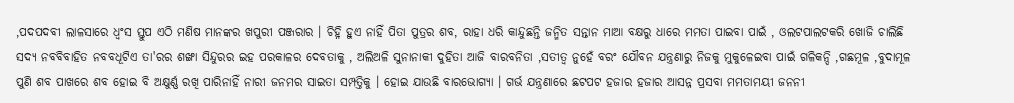,ପଦପଦବୀ ଲାଳସାରେ ଧ୍ବଂସ ସ୍ତୁପ ଏଠି ମଣିଷ ମାନଙ୍କର ଖପୁରୀ ପଞ୍ଜରାର । ଚିହ୍ନି ହୁଏ ନାହିଁ ପିତା ପୁତ୍ରର ଶବ, ରାହା ଧରି କାନ୍ଦୁଛନ୍ତି ଜନ୍ମିତ ସନ୍ତାନ ମାଆ ବକ୍ଷରୁ ଧାରେ ମମତା ପାଇବା ପାଇଁ , ଓଲଟପାଲଟକରି ଖୋଜି ଚାଲିଛି ସଦ୍ୟ ନବବିବାହିତ ନବବଧୂଟିଏ ତା'ରର ଶଙ୍ଖା ସିନ୍ଦୁରର ଇହ ପରକାଳର ଦେବତାକୁ , ଅଲିଅଳି ସୁନାନାକୀ ଦୁହିତା ଆଜି ବାରବନିତା ,ସତୀତ୍ବ ନୁହେଁ ବରଂ ଯୌବନ ଯନ୍ତ୍ରଣାରୁ ନିଜକୁ ମୁକୁଳେଇବା ପାଇଁ ଗଳିକନ୍ଦି ,ଗଛମୂଳ ,ବୁଦାମୂଳ ପୁଣି ଶବ ପାଖରେ ଶବ ହୋଇ ବି ଅକ୍ଷୁର୍ଣ୍ଣ ରଖି ପାରିନାହିଁ ନାରୀ ଜନମର ସାଇତା ସମ୍ପତ୍ତିକୁ । ହୋଇ ଯାଉଛି ବାରଭୋଗ୍ୟା । ଗର୍ଭ ଯନ୍ତ୍ରଣାରେ ଛଟପଟ ହଜାର ହଜାର ଆସନ୍ନ ପ୍ରସବା ମମତାମୟୀ ଜନନୀ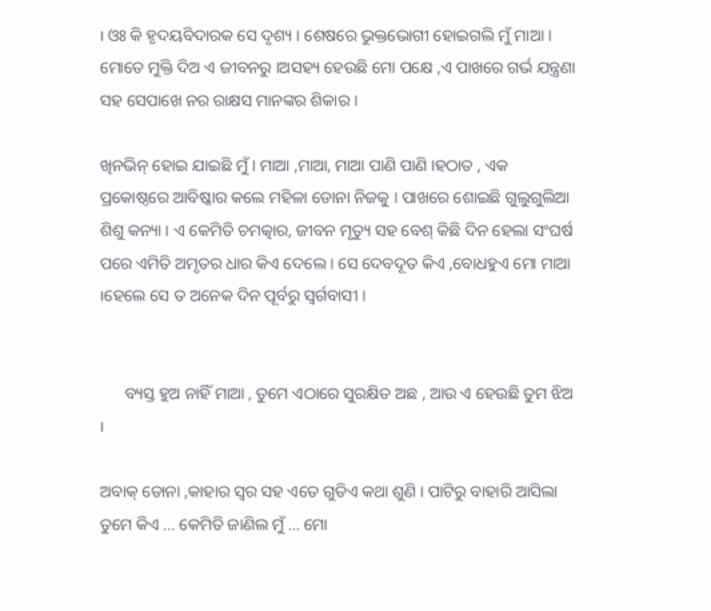। ଓଃ କି ହୃଦୟବିଦାରକ ସେ ଦୃଶ୍ୟ । ଶେଷରେ ଭୁକ୍ତଭୋଗୀ ହୋଇଗଲି ମୁଁ ମାଆ । ମୋତେ ମୁକ୍ତି ଦିଅ ଏ ଜୀବନରୁ ।ଅସହ୍ୟ ହେଉଛି ମୋ ପକ୍ଷେ ,ଏ ପାଖରେ ଗର୍ଭ ଯନ୍ତ୍ରଣା ସହ ସେପାଖେ ନର ରାକ୍ଷସ ମାନଙ୍କର ଶିକାର ।

ଖିନଭିନ୍ ହୋଇ ଯାଇଛି ମୁଁ । ମାଆ ,ମାଆ, ମାଆ ପାଣି ପାଣି ।ହଠାତ , ଏକ ପ୍ରକୋଷ୍ଠରେ ଆବିଷ୍କାର କଲେ ମହିଳା ଡୋନା ନିଜକୁ । ପାଖରେ ଶୋଇଛି ଗୁଲୁଗୁଲିଆ ଶିଶୁ କନ୍ୟା । ଏ କେମିତି ଚମତ୍କାର, ଜୀବନ ମୃତ୍ୟୁ ସହ ବେଶ୍ କିଛି ଦିନ ହେଲା ସଂଘର୍ଷ ପରେ ଏମିତି ଅମୃତର ଧାର କିଏ ଦେଲେ । ସେ ଦେବଦୂତ କିଏ ,ବୋଧହୁଏ ମୋ ମାଆ ।ହେଲେ ସେ ତ ଅନେକ ଦିନ ପୂର୍ବରୁ ସ୍ବର୍ଗବାସୀ ।


      ବ୍ୟସ୍ତ ହୁଅ ନାହିଁ ମାଆ , ତୁମେ ଏଠାରେ ସୁରକ୍ଷିତ ଅଛ , ଆଉ ଏ ହେଉଛି ତୁମ ଝିଅ ।

ଅବାକ୍ ଡୋନା ,କାହାର ସ୍ବର ସହ ଏତେ ଗୁଡିଏ କଥା ଶୁଣି । ପାଟିରୁ ବାହାରି ଆସିଲା ତୁମେ କିଏ ... କେମିତି ଜାଣିଲ ମୁଁ ... ମୋ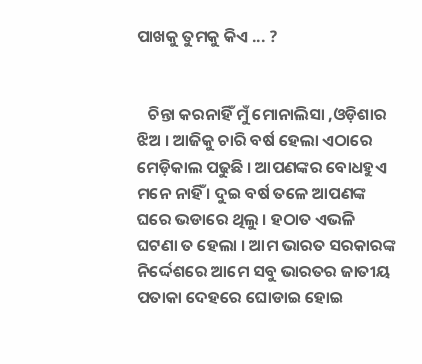ପାଖକୁ ତୁମକୁ କିଏ ... ?


   ଚିନ୍ତା କରନାହିଁ ମୁଁ ମୋନାଲିସା ,ଓଡ଼ିଶାର ଝିଅ । ଆଜିକୁ ଚାରି ବର୍ଷ ହେଲା ଏଠାରେ ମେଡ଼ିକାଲ ପଢୁଛି । ଆପଣଙ୍କର ବୋଧହୁଏ ମନେ ନାହିଁ । ଦୁଇ ବର୍ଷ ତଳେ ଆପଣଙ୍କ ଘରେ ଭଡାରେ ଥିଲୁ । ହଠାତ ଏଭଳି ଘଟଣା ତ ହେଲା । ଆମ ଭାରତ ସରକାରଙ୍କ ନିର୍ଦ୍ଦେଶରେ ଆମେ ସବୁ ଭାରତର ଜାତୀୟ ପତାକା ଦେହରେ ଘୋଡାଇ ହୋଇ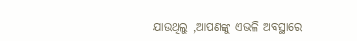ଯାଉଥିଲୁ ,ଆପଣଙ୍କୁ ଏଭଳି ଅବସ୍ଥାରେ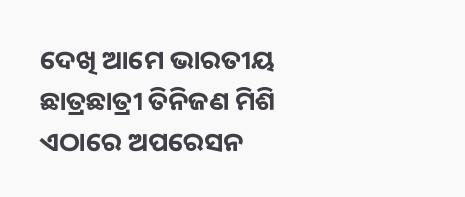ଦେଖି ଆମେ ଭାରତୀୟ ଛାତ୍ରଛାତ୍ରୀ ତିନିଜଣ ମିଶି ଏଠାରେ ଅପରେସନ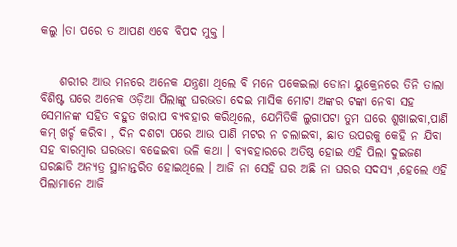କଲୁ ।ତା ପରେ ତ ଆପଣ ଏବେ ବିପଦ ମୁକ୍ତ ।


    ଶରୀର ଆଉ ମନରେ ଅନେକ ଯନ୍ତ୍ରଣା ଥିଲେ ବି ମନେ ପକେଇଲା ଡୋନା ୟୁକ୍ରେନରେ ତିନି ତାଲା ବିଶିଷ୍ଟ ଘରେ ଅନେକ ଓଡ଼ିଆ ପିଲାଙ୍କୁ ଘରଭଡା ଦେଇ ମାସିକ ମୋଟା ଅଙ୍କର ଟଙ୍କା ନେବା ସହ ସେମାନଙ୍କ ସହିତ ବହୁତ ଖରାପ ବ୍ୟବହାର କରିଥିଲେ, ଯେମିତିକି ଲୁଗାପଟା ତୁମ ଘରେ ଶୁଖାଇବା,ପାଣି କମ୍ ଖର୍ଚ୍ଚ କରିବା , ଦିନ ଦଶଟା ପରେ ଆଉ ପାଣି ମଟର ନ ଚଲାଇବା, ଛାତ ଉପରକୁ କେହି ନ ଯିବା ସହ ବାରମ୍ବାର ଘରଭଡା ବଢେଇବା ଭଳି କଥା । ବ୍ୟବହାରରେ ଅତିଷ୍ଠ ହୋଇ ଏହି ପିଲା ଦୁଇଜଣ ଘରଛାଡି ଅନ୍ୟତ୍ର ସ୍ଥାନାନ୍ତରିତ ହୋଇଥିଲେ । ଆଜି ନା ସେହି ଘର ଅଛି ନା ଘରର ସଦସ୍ୟ ,ହେଲେ ଏହି ପିଲାମାନେ ଆଜି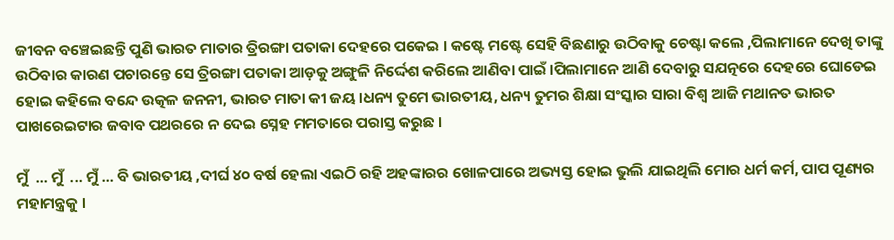ଜୀବନ ବଞ୍ଚେଇଛନ୍ତି ପୁଣି ଭାରତ ମାତାର ତ୍ରିରଙ୍ଗା ପତାକା ଦେହରେ ପକେଇ । କଷ୍ଟେ ମଷ୍ଟେ ସେହି ବିଛଣାରୁ ଉଠିବାକୁ ଚେଷ୍ଟା କଲେ ,ପିଲାମାନେ ଦେଖି ତାଙ୍କୁ ଉଠିବାର କାରଣ ପଚାରନ୍ତେ ସେ ତ୍ରିରଙ୍ଗା ପତାକା ଆଡ଼କୁ ଅଙ୍ଗୁଳି ନିର୍ଦ୍ଦେଶ କରିଲେ ଆଣିବା ପାଇଁ ।ପିଲାମାନେ ଆଣି ଦେବାରୁ ସଯତ୍ନରେ ଦେହରେ ଘୋଡେଇ ହୋଇ କହିଲେ ବନ୍ଦେ ଉତ୍କଳ ଜନନୀ, ଭାରତ ମାତା କୀ ଜୟ ।ଧନ୍ୟ ତୁମେ ଭାରତୀୟ, ଧନ୍ୟ ତୁମର ଶିକ୍ଷା ସଂସ୍କାର ସାରା ବିଶ୍ବ ଆଜି ମଥାନତ ଭାରତ ପାଖରେଇଟାର ଜବାବ ପଥରରେ ନ ଦେଇ ସ୍ନେହ ମମତାରେ ପରାସ୍ତ କରୁଛ ।

ମୁଁ  ... ମୁଁ  ... ମୁଁ ... ବି ଭାରତୀୟ ,ଦୀର୍ଘ ୪୦ ବର୍ଷ ହେଲା ଏଇଠି ରହି ଅହଙ୍କାରର ଖୋଳପାରେ ଅଭ୍ୟସ୍ତ ହୋଇ ଭୁଲି ଯାଇଥିଲି ମୋର ଧର୍ମ କର୍ମ, ପାପ ପୂଣ୍ୟର ମହାମନ୍ତ୍ରକୁ ।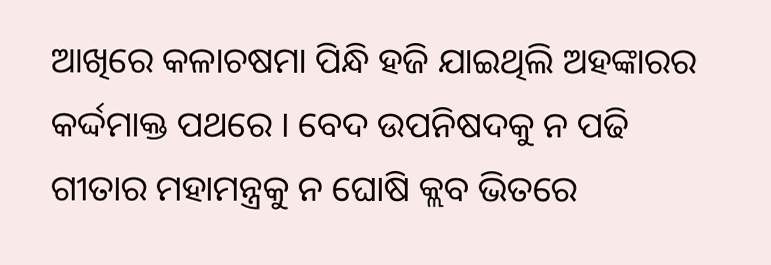ଆଖିରେ କଳାଚଷମା ପିନ୍ଧି ହଜି ଯାଇଥିଲି ଅହଙ୍କାରର କର୍ଦ୍ଦମାକ୍ତ ପଥରେ । ବେଦ ଉପନିଷଦକୁ ନ ପଢି ଗୀତାର ମହାମନ୍ତ୍ରକୁ ନ ଘୋଷି କ୍ଲବ ଭିତରେ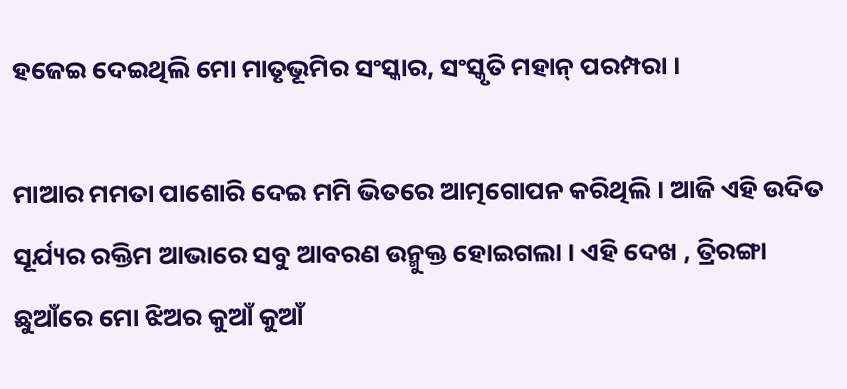ହଜେଇ ଦେଇଥିଲି ମୋ ମାତୃଭୂମିର ସଂସ୍କାର, ସଂସ୍କୃତି ମହାନ୍ ପରମ୍ପରା ।

ମାଆର ମମତା ପାଶୋରି ଦେଇ ମମି ଭିତରେ ଆତ୍ମଗୋପନ କରିଥିଲି । ଆଜି ଏହି ଉଦିତ ସୂର୍ଯ୍ୟର ରକ୍ତିମ ଆଭାରେ ସବୁ ଆବରଣ ଉନ୍ମୁକ୍ତ ହୋଇଗଲା । ଏହି ଦେଖ , ତ୍ରିରଙ୍ଗା ଛୁଆଁରେ ମୋ ଝିଅର କୁଆଁ କୁଆଁ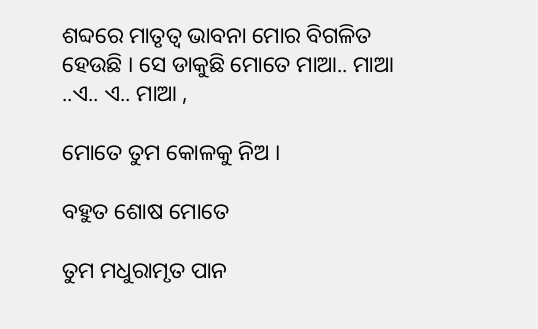ଶବ୍ଦରେ ମାତୃତ୍ବ ଭାବନା ମୋର ବିଗଳିତ ହେଉଛି । ସେ ଡାକୁଛି ମୋତେ ମାଆ.. ମାଆ ..ଏ.. ଏ.. ମାଆ ,

ମୋତେ ତୁମ କୋଳକୁ ନିଅ ।

ବହୁତ ଶୋଷ ମୋତେ

ତୁମ ମଧୁରାମୃତ ପାନ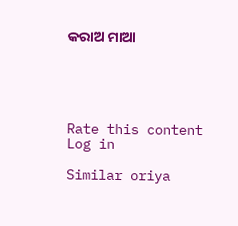କରାଅ ମାଆ





Rate this content
Log in

Similar oriya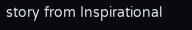story from Inspirational